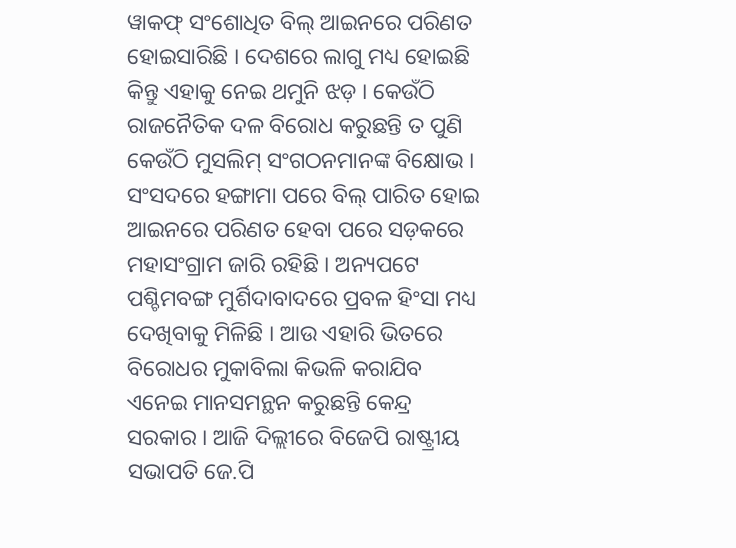ୱାକଫ୍ ସଂଶୋଧିତ ବିଲ୍ ଆଇନରେ ପରିଣତ ହୋଇସାରିଛି । ଦେଶରେ ଲାଗୁ ମଧ୍ୟ ହୋଇଛି କିନ୍ତୁ ଏହାକୁ ନେଇ ଥମୁନି ଝଡ଼ । କେଉଁଠି ରାଜନୈତିକ ଦଳ ବିରୋଧ କରୁଛନ୍ତି ତ ପୁଣି କେଉଁଠି ମୁସଲିମ୍ ସଂଗଠନମାନଙ୍କ ବିକ୍ଷୋଭ । ସଂସଦରେ ହଙ୍ଗାମା ପରେ ବିଲ୍ ପାରିତ ହୋଇ ଆଇନରେ ପରିଣତ ହେବା ପରେ ସଡ଼କରେ ମହାସଂଗ୍ରାମ ଜାରି ରହିଛି । ଅନ୍ୟପଟେ ପଶ୍ଚିମବଙ୍ଗ ମୁର୍ଶିଦାବାଦରେ ପ୍ରବଳ ହିଂସା ମଧ୍ୟ ଦେଖିବାକୁ ମିଳିଛି । ଆଉ ଏହାରି ଭିତରେ ବିରୋଧର ମୁକାବିଲା କିଭଳି କରାଯିବ ଏନେଇ ମାନସମନ୍ଥନ କରୁଛନ୍ତି କେନ୍ଦ୍ର ସରକାର । ଆଜି ଦିଲ୍ଲୀରେ ବିଜେପି ରାଷ୍ଟ୍ରୀୟ ସଭାପତି ଜେ.ପି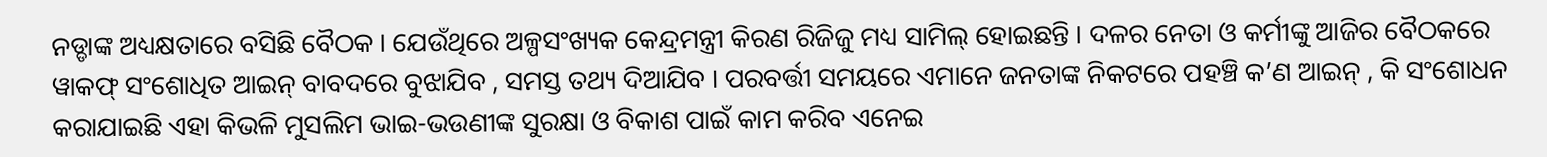ନଡ୍ଡାଙ୍କ ଅଧ୍ୟକ୍ଷତାରେ ବସିଛି ବୈଠକ । ଯେଉଁଥିରେ ଅଳ୍ପସଂଖ୍ୟକ କେନ୍ଦ୍ରମନ୍ତ୍ରୀ କିରଣ ରିଜିଜୁ ମଧ୍ୟ ସାମିଲ୍ ହୋଇଛନ୍ତି । ଦଳର ନେତା ଓ କର୍ମୀଙ୍କୁ ଆଜିର ବୈଠକରେ ୱାକଫ୍ ସଂଶୋଧିତ ଆଇନ୍ ବାବଦରେ ବୁଝାଯିବ , ସମସ୍ତ ତଥ୍ୟ ଦିଆଯିବ । ପରବର୍ତ୍ତୀ ସମୟରେ ଏମାନେ ଜନତାଙ୍କ ନିକଟରେ ପହଞ୍ଚି କ’ଣ ଆଇନ୍ , କି ସଂଶୋଧନ କରାଯାଇଛି ଏହା କିଭଳି ମୁସଲିମ ଭାଇ-ଭଉଣୀଙ୍କ ସୁରକ୍ଷା ଓ ବିକାଶ ପାଇଁ କାମ କରିବ ଏନେଇ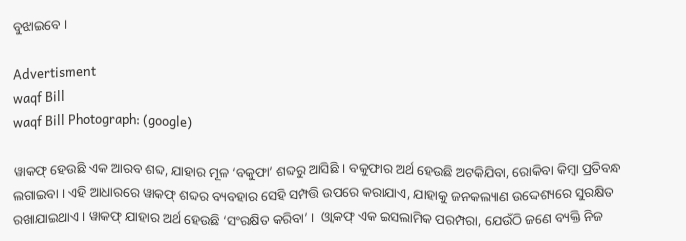ବୁଝାଇବେ ।

Advertisment
waqf Bill
waqf Bill Photograph: (google)

ୱାକଫ୍ ହେଉଛି ଏକ ଆରବ ଶବ୍ଦ, ଯାହାର ମୂଳ ‘ବକୁଫା’ ଶବ୍ଦରୁ ଆସିଛି । ବକୁଫାର ଅର୍ଥ ହେଉଛି ଅଟକିଯିବା, ରୋକିବା କିମ୍ବା ପ୍ରତିବନ୍ଧ ଲଗାଇବା । ଏହି ଆଧାରରେ ୱାକଫ୍ ଶବ୍ଦର ବ୍ୟବହାର ସେହି ସମ୍ପତ୍ତି ଉପରେ କରାଯାଏ, ଯାହାକୁ ଜନକଲ୍ୟାଣ ଉଦ୍ଦେଶ୍ୟରେ ସୁରକ୍ଷିତ ରଖାଯାଇଥାଏ । ୱାକଫ୍ ଯାହାର ଅର୍ଥ ହେଉଛି ‘ସଂରକ୍ଷିତ କରିବା’ ।  ଓ୍ୱାକଫ୍‌ ଏକ ଇସଲାମିକ ପରମ୍ପରା, ଯେଉଁଠି ଜଣେ ବ୍ୟକ୍ତି ନିଜ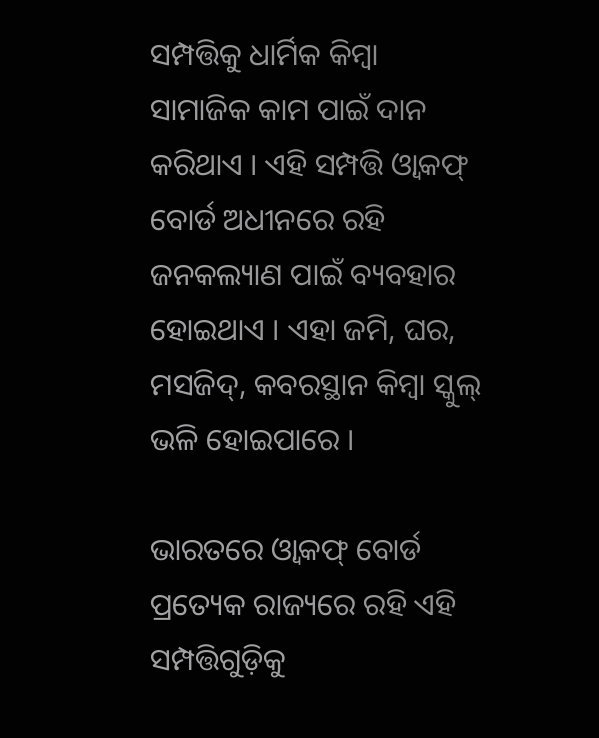ସମ୍ପତ୍ତିକୁ ଧାର୍ମିକ କିମ୍ବା ସାମାଜିକ କାମ ପାଇଁ ଦାନ କରିଥାଏ । ଏହି ସମ୍ପତ୍ତି ଓ୍ୱାକଫ୍‌ ବୋର୍ଡ ଅଧୀନରେ ରହି ଜନକଲ୍ୟାଣ ପାଇଁ ବ୍ୟବହାର ହୋଇଥାଏ । ଏହା ଜମି, ଘର, ମସଜିଦ୍, କବରସ୍ଥାନ କିମ୍ବା ସ୍କୁଲ୍ ଭଳି ହୋଇପାରେ ।

ଭାରତରେ ଓ୍ୱାକଫ୍‌ ବୋର୍ଡ ପ୍ରତ୍ୟେକ ରାଜ୍ୟରେ ରହି ଏହି ସମ୍ପତ୍ତିଗୁଡ଼ିକୁ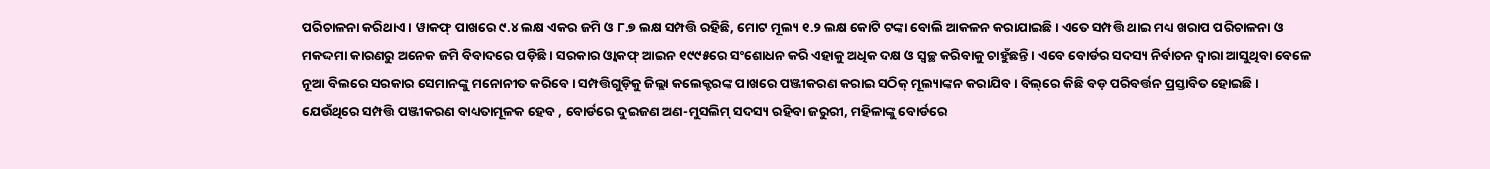ପରିଚାଳନା କରିଥାଏ । ୱାକଫ୍‌ ପାଖରେ ୯.୪ ଲକ୍ଷ ଏକର ଜମି ଓ ୮.୭ ଲକ୍ଷ ସମ୍ପତ୍ତି ରହିଛି, ମୋଟ ମୂଲ୍ୟ ୧.୨ ଲକ୍ଷ କୋଟି ଟଙ୍କା ବୋଲି ଆକଳନ କରାଯାଇଛି । ଏତେ ସମ୍ପତ୍ତି ଥାଇ ମଧ୍ୟ ଖରାପ ପରିଚାଳନା ଓ ମକଦ୍ଦମା କାରଣରୁ ଅନେକ ଜମି ବିବାଦରେ ପଡ଼ିଛି । ସରକାର ଓ୍ୱାକଫ୍‌ ଆଇନ ୧୯୯୫ରେ ସଂଶୋଧନ କରି ଏହାକୁ ଅଧିକ ଦକ୍ଷ ଓ ସ୍ୱଚ୍ଛ କରିବାକୁ ଚାହୁଁଛନ୍ତି । ଏବେ ବୋର୍ଡର ସଦସ୍ୟ ନିର୍ବାଚନ ଦ୍ବାରା ଆସୁଥିବା ବେଳେ ନୂଆ ବିଲରେ ସରକାର ସେମାନଙ୍କୁ ମନୋନୀତ କରିବେ । ସମ୍ପତ୍ତିଗୁଡ଼ିକୁ ଜିଲ୍ଲା କଲେକ୍ଟରଙ୍କ ପାଖରେ ପଞ୍ଜୀକରଣ କରାଇ ସଠିକ୍‌ ମୂଲ୍ୟାଙ୍କନ କରାଯିବ । ବିଲ୍‌ରେ କିଛି ବଡ଼ ପରିବର୍ତ୍ତନ ପ୍ରସ୍ତାବିତ ହୋଇଛି । ଯେଉଁଥିରେ ସମ୍ପତ୍ତି ପଞ୍ଜୀକରଣ ବାଧ୍ୟତାମୂଳକ ହେବ , ବୋର୍ଡରେ ଦୁଇଜଣ ଅଣ-ମୁସଲିମ୍ ସଦସ୍ୟ ରହିବା ଜରୁରୀ, ମହିଳାଙ୍କୁ ବୋର୍ଡରେ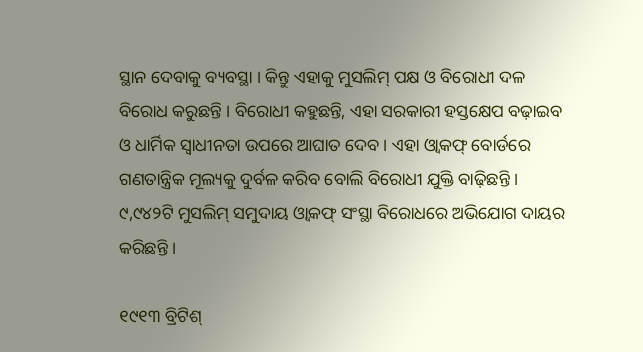ସ୍ଥାନ ଦେବାକୁ ବ୍ୟବସ୍ଥା । କିନ୍ତୁ ଏହାକୁ ମୁସଲିମ୍‌ ପକ୍ଷ ଓ ବିରୋଧୀ ଦଳ ବିରୋଧ କରୁଛନ୍ତି । ବିରୋଧୀ କହୁଛନ୍ତି, ଏହା ସରକାରୀ ହସ୍ତକ୍ଷେପ ବଢ଼ାଇବ ଓ ଧାର୍ମିକ ସ୍ୱାଧୀନତା ଉପରେ ଆଘାତ ଦେବ । ଏହା ଓ୍ୱାକଫ୍‌ ବୋର୍ଡରେ ଗଣତାନ୍ତ୍ରିକ ମୂଲ୍ୟକୁ ଦୁର୍ବଳ କରିବ ବୋଲି ବିରୋଧୀ ଯୁକ୍ତି ବାଢ଼ିଛନ୍ତି । ୯,୯୪୨ଟି ମୁସଲିମ୍ ସମୁଦାୟ ଓ୍ବାକଫ୍ ସଂସ୍ଥା ବିରୋଧରେ ଅଭିଯୋଗ ଦାୟର କରିଛନ୍ତି ।

୧୯୧୩ ବ୍ରିଟିଶ୍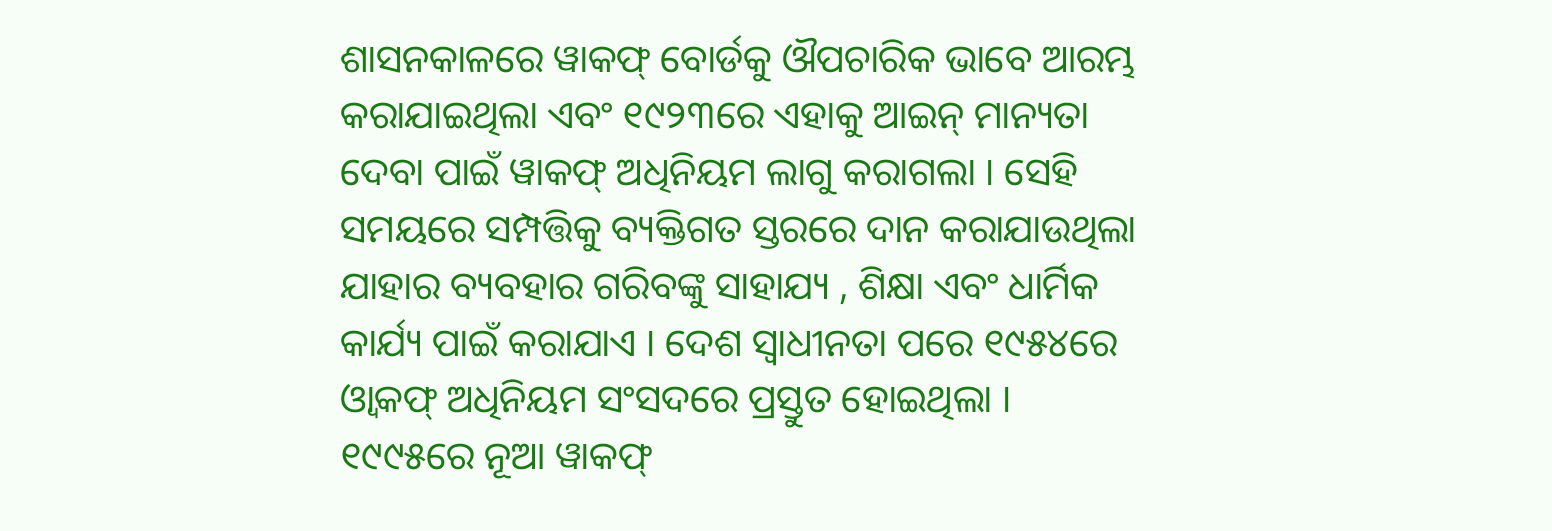ଶାସନକାଳରେ ୱାକଫ୍ ବୋର୍ଡକୁ ଔପଚାରିକ ଭାବେ ଆରମ୍ଭ କରାଯାଇଥିଲା ଏବଂ ୧୯୨୩ରେ ଏହାକୁ ଆଇନ୍ ମାନ୍ୟତା ଦେବା ପାଇଁ ୱାକଫ୍ ଅଧିନିୟମ ଲାଗୁ କରାଗଲା । ସେହି ସମୟରେ ସମ୍ପତ୍ତିକୁ ବ୍ୟକ୍ତିଗତ ସ୍ତରରେ ଦାନ କରାଯାଉଥିଲା ଯାହାର ବ୍ୟବହାର ଗରିବଙ୍କୁ ସାହାଯ୍ୟ , ଶିକ୍ଷା ଏବଂ ଧାର୍ମିକ କାର୍ଯ୍ୟ ପାଇଁ କରାଯାଏ । ଦେଶ ସ୍ବାଧୀନତା ପରେ ୧୯୫୪ରେ ଓ୍ୱାକଫ୍‌ ଅଧିନିୟମ ସଂସଦରେ ପ୍ରସ୍ତୁତ ହୋଇଥିଲା । ୧୯୯୫ରେ ନୂଆ ୱାକଫ୍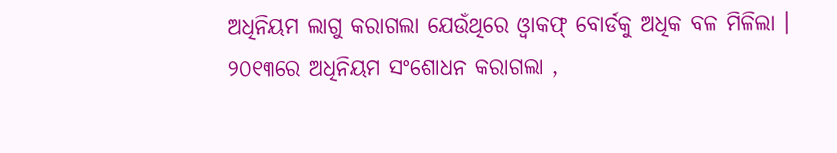ଅଧିନିୟମ ଲାଗୁ କରାଗଲା ଯେଉଁଥିରେ ଓ୍ୱାକଫ୍‌ ବୋର୍ଡକୁ ଅଧିକ ବଳ ମିଳିଲା । ୨୦୧୩ରେ ଅଧିନିୟମ ସଂଶୋଧନ କରାଗଲା ,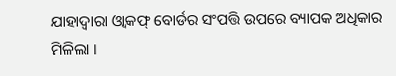ଯାହାଦ୍ବାରା ଓ୍ୱାକଫ୍‌ ବୋର୍ଡର ସଂପତ୍ତି ଉପରେ ବ୍ୟାପକ ଅଧିକାର ମିଳିଲା ।